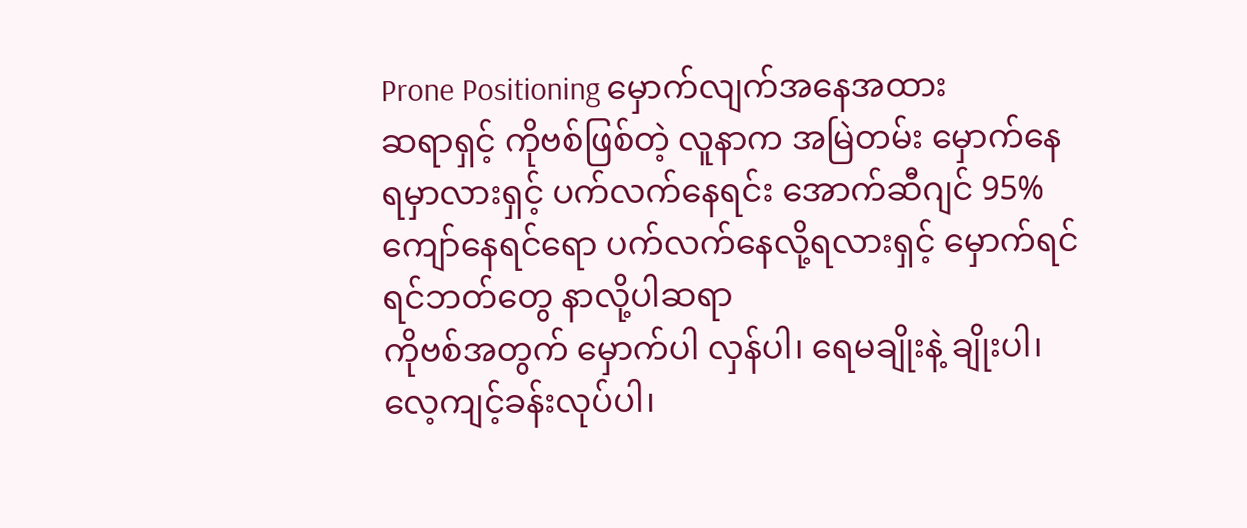Prone Positioning မှောက်လျက်အနေအထား
ဆရာရှင့် ကိုဗစ်ဖြစ်တဲ့ လူနာက အမြဲတမ်း မှောက်နေရမှာလားရှင့် ပက်လက်နေရင်း အောက်ဆီဂျင် 95% ကျော်နေရင်ရော ပက်လက်နေလို့ရလားရှင့် မှောက်ရင် ရင်ဘတ်တွေ နာလို့ပါဆရာ
ကိုဗစ်အတွက် မှောက်ပါ လှန်ပါ၊ ရေမချိုးနဲ့ ချိုးပါ၊ လေ့ကျင့်ခန်းလုပ်ပါ၊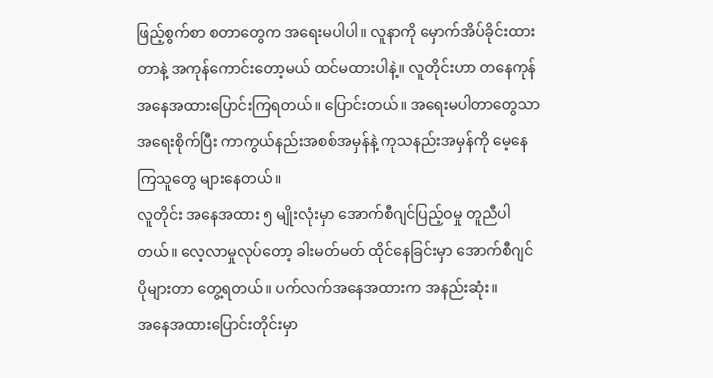ဖြည့်စွက်စာ စတာတွေက အရေးမပါပါ။ လူနာကို မှောက်အိပ်ခိုင်းထားတာနဲ့ အကုန်ကောင်းတော့မယ် ထင်မထားပါနဲ့။ လူတိုင်းဟာ တနေကုန် အနေအထားပြောင်းကြရတယ်။ ပြောင်းတယ်။ အရေးမပါတာတွေသာ အရေးစိုက်ပြီး ကာကွယ်နည်းအစစ်အမှန်နဲ့ ကုသနည်းအမှန်ကို မေ့နေကြသူတွေ များနေတယ်။
လူတိုင်း အနေအထား ၅ မျိုးလုံးမှာ အောက်စီဂျင်ပြည့်ဝမှု တူညီပါတယ်။ လေ့လာမှုလုပ်တော့ ခါးမတ်မတ် ထိုင်နေခြင်းမှာ အောက်စီဂျင်ပိုများတာ တွေ့ရတယ်။ ပက်လက်အနေအထားက အနည်းဆုံး။
အနေအထားပြောင်းတိုင်းမှာ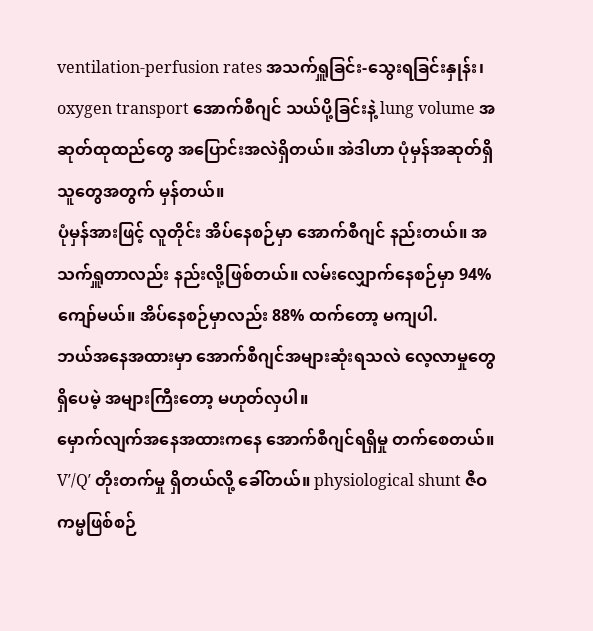ventilation-perfusion rates အသက်ရှူခြင်း-သွေးရခြင်းနှုန်း၊ oxygen transport အောက်စီဂျင် သယ်ပို့ခြင်းနဲ့ lung volume အဆုတ်ထုထည်တွေ အပြောင်းအလဲရှိတယ်။ အဲဒါဟာ ပုံမှန်အဆုတ်ရှိသူတွေအတွက် မှန်တယ်။
ပုံမှန်အားဖြင့် လူတိုင်း အိပ်နေစဉ်မှာ အောက်စီဂျင် နည်းတယ်။ အသက်ရှူတာလည်း နည်းလို့ဖြစ်တယ်။ လမ်းလျှောက်နေစဉ်မှာ 94% ကျော်မယ်။ အိပ်နေစဉ်မှာလည်း 88% ထက်တော့ မကျပါ.
ဘယ်အနေအထားမှာ အောက်စီဂျင်အများဆုံးရသလဲ လေ့လာမှုတွေရှိပေမဲ့ အများကြီးတော့ မဟုတ်လှပါ။
မှောက်လျက်အနေအထားကနေ အောက်စီဂျင်ရရှိမှု တက်စေတယ်။ V′/Q′ တိုးတက်မှု ရှိတယ်လို့ ခေါ်တယ်။ physiological shunt ဇီဝကမ္မဖြစ်စဉ်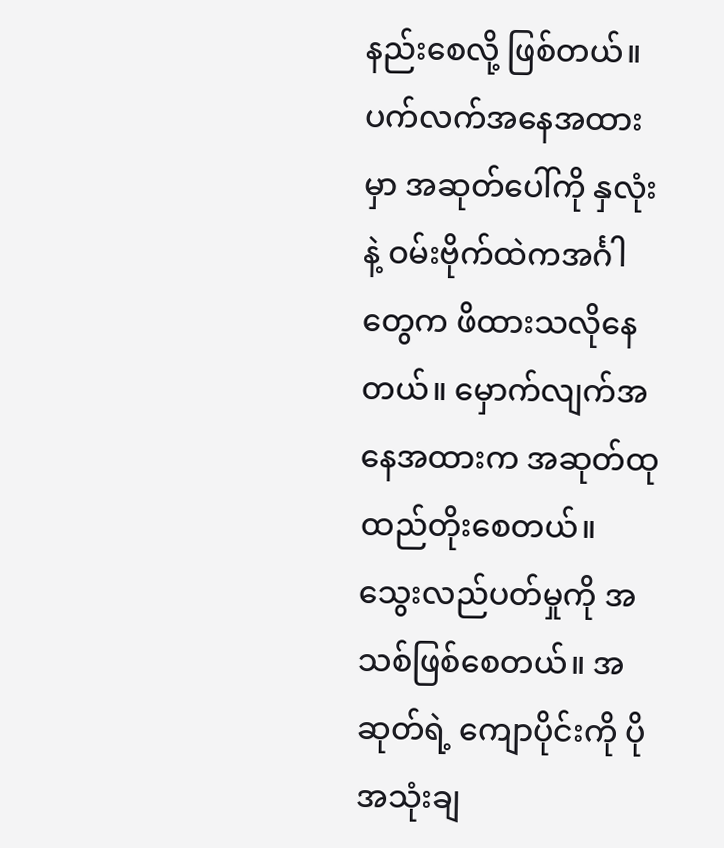နည်းစေလို့ ဖြစ်တယ်။
ပက်လက်အနေအထားမှာ အဆုတ်ပေါ်ကို နှလုံးနဲ့ ဝမ်းဗိုက်ထဲကအင်္ဂါတွေက ဖိထားသလိုနေတယ်။ မှောက်လျက်အနေအထားက အဆုတ်ထုထည်တိုးစေတယ်။ သွေးလည်ပတ်မှုကို အသစ်ဖြစ်စေတယ်။ အဆုတ်ရဲ့ ကျောပိုင်းကို ပိုအသုံးချ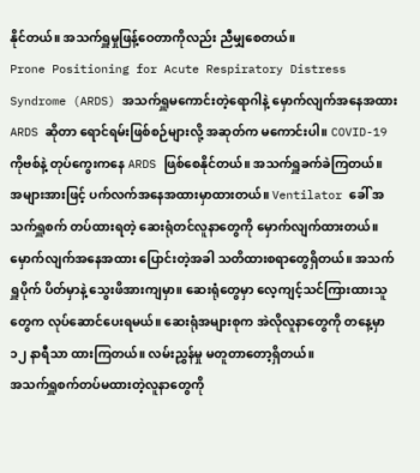နိုင်တယ်။ အသက်ရှူမှုဖြန့်ဝေတာကိုလည်း ညီမျှစေတယ်။
Prone Positioning for Acute Respiratory Distress Syndrome (ARDS) အသက်ရှူမကောင်းတဲ့ရောဂါနဲ့ မှောက်လျက်အနေအထား
ARDS ဆိုတာ ရောင်ရမ်းဖြစ်စဉ်များလို့ အဆုတ်က မကောင်းပါ။ COVID-19 ကိုဗစ်နဲ့ တုပ်ကွေးကနေ ARDS ဖြစ်စေနိုင်တယ်။ အသက်ရှူခက်ခဲကြတယ်။
အများအားဖြင့် ပက်လက်အနေအထားမှာထားတယ်။ Ventilator ခေါ် အသက်ရှူစက် တပ်ထားရတဲ့ ဆေးရုံတင်လူနာတွေကို မှောက်လျက်ထားတယ်။
မှောက်လျက်အနေအထား ပြောင်းတဲ့အခါ သတိထားစရာတွေရှိတယ်။ အသက်ရှူပိုက် ပိတ်မှာနဲ့ သွေးဖိအားကျမှာ။ ဆေးရုံတွေမှာ လေ့ကျင့်သင်ကြားထားသူတွေက လုပ်ဆောင်ပေးရမယ်။ ဆေးရုံအများစုက အဲလိုလူနာတွေကို တနေ့မှာ ၁၂ နာရီသာ ထားကြတယ်။ လမ်းညွှန်မှု မတူတာတော့ရှိတယ်။
အသက်ရှူစက်တပ်မထားတဲ့လူနာတွေကို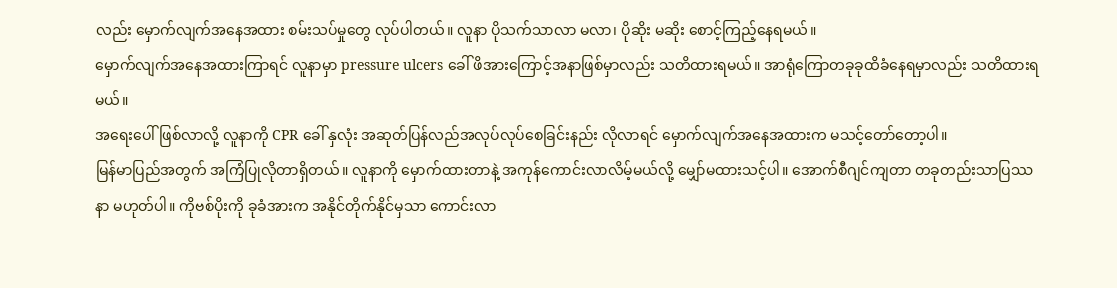လည်း မှောက်လျက်အနေအထား စမ်းသပ်မှုတွေ လုပ်ပါတယ်။ လူနာ ပိုသက်သာလာ မလာ၊ ပိုဆိုး မဆိုး စောင့်ကြည့်နေရမယ်။
မှောက်လျက်အနေအထားကြာရင် လူနာမှာ pressure ulcers ခေါ် ဖိအားကြောင့်အနာဖြစ်မှာလည်း သတိထားရမယ်။ အာရုံကြောတခုခုထိခံနေရမှာလည်း သတိထားရမယ်။
အရေးပေါ်ဖြစ်လာလို့ လူနာကို CPR ခေါ် နှလုံး အဆုတ်ပြန်လည်အလုပ်လုပ်စေခြင်းနည်း လိုလာရင် မှောက်လျက်အနေအထားက မသင့်တော်တော့ပါ။
မြန်မာပြည်အတွက် အကြံပြုလိုတာရှိတယ်။ လူနာကို မှောက်ထားတာနဲ့ အကုန်ကောင်းလာလိမ့်မယ်လို့ မျှော်မထားသင့်ပါ။ အောက်စီဂျင်ကျတာ တခုတည်းသာပြဿနာ မဟုတ်ပါ။ ကိုဗစ်ပိုးကို ခုခံအားက အနိုင်တိုက်နိုင်မှသာ ကောင်းလာ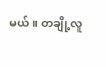မယ်။ တချို့လူ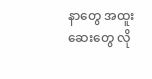နာတွေ အထူးဆေးတွေ လို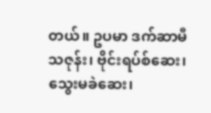တယ်။ ဥပမာ ဒက်ဆာမီသဇုန်း၊ ဗိုင်းရပ်စ်ဆေး၊ သွေးမခဲဆေး၊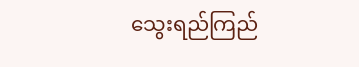သွေးရည်ကြည်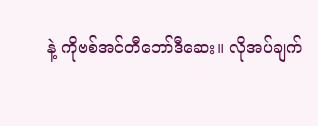နဲ့ ကိုဗစ်အင်တီဘော်ဒီဆေး။ လိုအပ်ချက်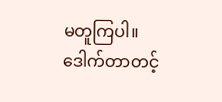မတူကြပါ။
ဒေါက်တာတင့်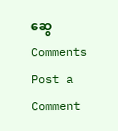ဆွေ
Comments
Post a Comment